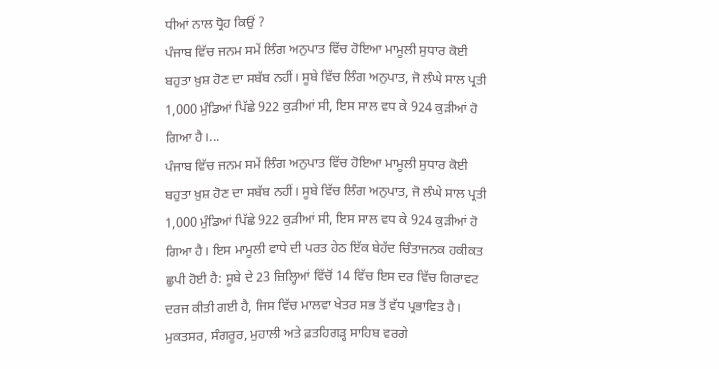ਧੀਆਂ ਨਾਲ ਧ੍ਰੋਹ ਕਿਉਂ ?
ਪੰਜਾਬ ਵਿੱਚ ਜਨਮ ਸਮੇਂ ਲਿੰਗ ਅਨੁਪਾਤ ਵਿੱਚ ਹੋਇਆ ਮਾਮੂਲੀ ਸੁਧਾਰ ਕੋਈ ਬਹੁਤਾ ਖ਼ੁਸ਼ ਹੋਣ ਦਾ ਸਬੱਬ ਨਹੀਂ। ਸੂਬੇ ਵਿੱਚ ਲਿੰਗ ਅਨੁਪਾਤ, ਜੋ ਲੰਘੇ ਸਾਲ ਪ੍ਰਤੀ 1,000 ਮੁੰਡਿਆਂ ਪਿੱਛੇ 922 ਕੁੜੀਆਂ ਸੀ, ਇਸ ਸਾਲ ਵਧ ਕੇ 924 ਕੁੜੀਆਂ ਹੋ ਗਿਆ ਹੈ।...
ਪੰਜਾਬ ਵਿੱਚ ਜਨਮ ਸਮੇਂ ਲਿੰਗ ਅਨੁਪਾਤ ਵਿੱਚ ਹੋਇਆ ਮਾਮੂਲੀ ਸੁਧਾਰ ਕੋਈ ਬਹੁਤਾ ਖ਼ੁਸ਼ ਹੋਣ ਦਾ ਸਬੱਬ ਨਹੀਂ। ਸੂਬੇ ਵਿੱਚ ਲਿੰਗ ਅਨੁਪਾਤ, ਜੋ ਲੰਘੇ ਸਾਲ ਪ੍ਰਤੀ 1,000 ਮੁੰਡਿਆਂ ਪਿੱਛੇ 922 ਕੁੜੀਆਂ ਸੀ, ਇਸ ਸਾਲ ਵਧ ਕੇ 924 ਕੁੜੀਆਂ ਹੋ ਗਿਆ ਹੈ। ਇਸ ਮਾਮੂਲੀ ਵਾਧੇ ਦੀ ਪਰਤ ਹੇਠ ਇੱਕ ਬੇਹੱਦ ਚਿੰਤਾਜਨਕ ਹਕੀਕਤ ਛੁਪੀ ਹੋਈ ਹੈ: ਸੂਬੇ ਦੇ 23 ਜ਼ਿਲ੍ਹਿਆਂ ਵਿੱਚੋਂ 14 ਵਿੱਚ ਇਸ ਦਰ ਵਿੱਚ ਗਿਰਾਵਟ ਦਰਜ ਕੀਤੀ ਗਈ ਹੈ, ਜਿਸ ਵਿੱਚ ਮਾਲਵਾ ਖੇਤਰ ਸਭ ਤੋਂ ਵੱਧ ਪ੍ਰਭਾਵਿਤ ਹੈ। ਮੁਕਤਸਰ, ਸੰਗਰੂਰ, ਮੁਹਾਲੀ ਅਤੇ ਫ਼ਤਹਿਗੜ੍ਹ ਸਾਹਿਬ ਵਰਗੇ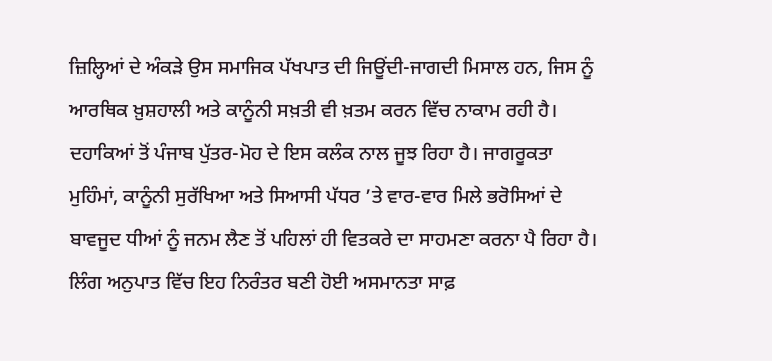ਜ਼ਿਲ੍ਹਿਆਂ ਦੇ ਅੰਕੜੇ ਉਸ ਸਮਾਜਿਕ ਪੱਖਪਾਤ ਦੀ ਜਿਊਂਦੀ-ਜਾਗਦੀ ਮਿਸਾਲ ਹਨ, ਜਿਸ ਨੂੰ ਆਰਥਿਕ ਖ਼ੁਸ਼ਹਾਲੀ ਅਤੇ ਕਾਨੂੰਨੀ ਸਖ਼ਤੀ ਵੀ ਖ਼ਤਮ ਕਰਨ ਵਿੱਚ ਨਾਕਾਮ ਰਹੀ ਹੈ। ਦਹਾਕਿਆਂ ਤੋਂ ਪੰਜਾਬ ਪੁੱਤਰ-ਮੋਹ ਦੇ ਇਸ ਕਲੰਕ ਨਾਲ ਜੂਝ ਰਿਹਾ ਹੈ। ਜਾਗਰੂਕਤਾ ਮੁਹਿੰਮਾਂ, ਕਾਨੂੰਨੀ ਸੁਰੱਖਿਆ ਅਤੇ ਸਿਆਸੀ ਪੱਧਰ ’ਤੇ ਵਾਰ-ਵਾਰ ਮਿਲੇ ਭਰੋਸਿਆਂ ਦੇ ਬਾਵਜੂਦ ਧੀਆਂ ਨੂੰ ਜਨਮ ਲੈਣ ਤੋਂ ਪਹਿਲਾਂ ਹੀ ਵਿਤਕਰੇ ਦਾ ਸਾਹਮਣਾ ਕਰਨਾ ਪੈ ਰਿਹਾ ਹੈ। ਲਿੰਗ ਅਨੁਪਾਤ ਵਿੱਚ ਇਹ ਨਿਰੰਤਰ ਬਣੀ ਹੋਈ ਅਸਮਾਨਤਾ ਸਾਫ਼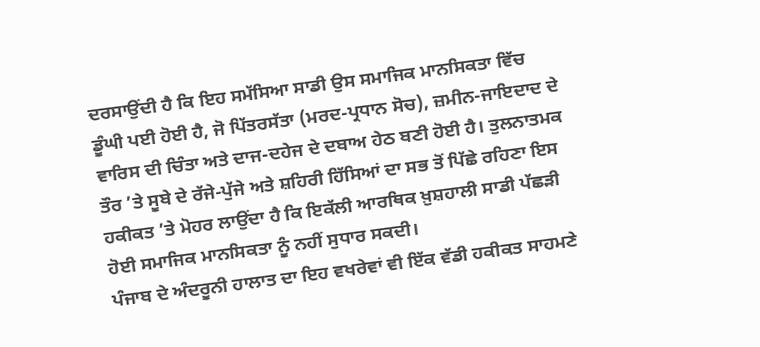ਦਰਸਾਉਂਦੀ ਹੈ ਕਿ ਇਹ ਸਮੱਸਿਆ ਸਾਡੀ ਉਸ ਸਮਾਜਿਕ ਮਾਨਸਿਕਤਾ ਵਿੱਚ ਡੂੰਘੀ ਪਈ ਹੋਈ ਹੈ, ਜੋ ਪਿੱਤਰਸੱਤਾ (ਮਰਦ-ਪ੍ਰਧਾਨ ਸੋਚ), ਜ਼ਮੀਨ-ਜਾਇਦਾਦ ਦੇ ਵਾਰਿਸ ਦੀ ਚਿੰਤਾ ਅਤੇ ਦਾਜ-ਦਹੇਜ ਦੇ ਦਬਾਅ ਹੇਠ ਬਣੀ ਹੋਈ ਹੈ। ਤੁਲਨਾਤਮਕ ਤੌਰ ’ਤੇ ਸੂਬੇ ਦੇ ਰੱਜੇ-ਪੁੱਜੇ ਅਤੇ ਸ਼ਹਿਰੀ ਹਿੱਸਿਆਂ ਦਾ ਸਭ ਤੋਂ ਪਿੱਛੇ ਰਹਿਣਾ ਇਸ ਹਕੀਕਤ ’ਤੇ ਮੋਹਰ ਲਾਉਂਦਾ ਹੈ ਕਿ ਇਕੱਲੀ ਆਰਥਿਕ ਖ਼ੁਸ਼ਹਾਲੀ ਸਾਡੀ ਪੱਛੜੀ ਹੋਈ ਸਮਾਜਿਕ ਮਾਨਸਿਕਤਾ ਨੂੰ ਨਹੀਂ ਸੁਧਾਰ ਸਕਦੀ।
ਪੰਜਾਬ ਦੇ ਅੰਦਰੂਨੀ ਹਾਲਾਤ ਦਾ ਇਹ ਵਖਰੇਵਾਂ ਵੀ ਇੱਕ ਵੱਡੀ ਹਕੀਕਤ ਸਾਹਮਣੇ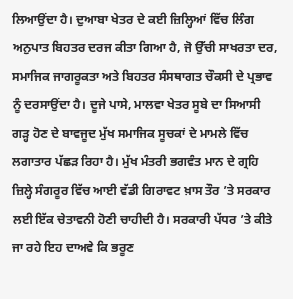ਲਿਆਉਂਦਾ ਹੈ। ਦੁਆਬਾ ਖੇਤਰ ਦੇ ਕਈ ਜ਼ਿਲ੍ਹਿਆਂ ਵਿੱਚ ਲਿੰਗ ਅਨੁਪਾਤ ਬਿਹਤਰ ਦਰਜ ਕੀਤਾ ਗਿਆ ਹੈ, ਜੋ ਉੱਚੀ ਸਾਖਰਤਾ ਦਰ, ਸਮਾਜਿਕ ਜਾਗਰੂਕਤਾ ਅਤੇ ਬਿਹਤਰ ਸੰਸਥਾਗਤ ਚੌਕਸੀ ਦੇ ਪ੍ਰਭਾਵ ਨੂੰ ਦਰਸਾਉਂਦਾ ਹੈ। ਦੂਜੇ ਪਾਸੇ, ਮਾਲਵਾ ਖੇਤਰ ਸੂਬੇ ਦਾ ਸਿਆਸੀ ਗੜ੍ਹ ਹੋਣ ਦੇ ਬਾਵਜੂਦ ਮੁੱਖ ਸਮਾਜਿਕ ਸੂਚਕਾਂ ਦੇ ਮਾਮਲੇ ਵਿੱਚ ਲਗਾਤਾਰ ਪੱਛੜ ਰਿਹਾ ਹੈ। ਮੁੱਖ ਮੰਤਰੀ ਭਗਵੰਤ ਮਾਨ ਦੇ ਗ੍ਰਹਿ ਜ਼ਿਲ੍ਹੇ ਸੰਗਰੂਰ ਵਿੱਚ ਆਈ ਵੱਡੀ ਗਿਰਾਵਟ ਖ਼ਾਸ ਤੌਰ ’ਤੇ ਸਰਕਾਰ ਲਈ ਇੱਕ ਚੇਤਾਵਨੀ ਹੋਣੀ ਚਾਹੀਦੀ ਹੈ। ਸਰਕਾਰੀ ਪੱਧਰ ’ਤੇ ਕੀਤੇ ਜਾ ਰਹੇ ਇਹ ਦਾਅਵੇ ਕਿ ਭਰੂਣ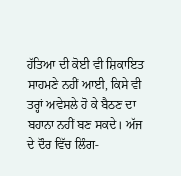ਹੱਤਿਆ ਦੀ ਕੋਈ ਵੀ ਸ਼ਿਕਾਇਤ ਸਾਹਮਣੇ ਨਹੀਂ ਆਈ, ਕਿਸੇ ਵੀ ਤਰ੍ਹਾਂ ਅਵੇਸਲੇ ਹੋ ਕੇ ਬੈਠਣ ਦਾ ਬਹਾਨਾ ਨਹੀਂ ਬਣ ਸਕਦੇ। ਅੱਜ ਦੇ ਦੌਰ ਵਿੱਚ ਲਿੰਗ-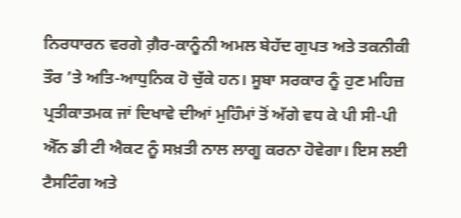ਨਿਰਧਾਰਨ ਵਰਗੇ ਗ਼ੈਰ-ਕਾਨੂੰਨੀ ਅਮਲ ਬੇਹੱਦ ਗੁਪਤ ਅਤੇ ਤਕਨੀਕੀ ਤੌਰ ’ਤੇ ਅਤਿ-ਆਧੁਨਿਕ ਹੋ ਚੁੱਕੇ ਹਨ। ਸੂਬਾ ਸਰਕਾਰ ਨੂੰ ਹੁਣ ਮਹਿਜ਼ ਪ੍ਰਤੀਕਾਤਮਕ ਜਾਂ ਦਿਖਾਵੇ ਦੀਆਂ ਮੁਹਿੰਮਾਂ ਤੋਂ ਅੱਗੇ ਵਧ ਕੇ ਪੀ ਸੀ-ਪੀ ਐੱਨ ਡੀ ਟੀ ਐਕਟ ਨੂੰ ਸਖ਼ਤੀ ਨਾਲ ਲਾਗੂ ਕਰਨਾ ਹੋਵੇਗਾ। ਇਸ ਲਈ ਟੈਸਟਿੰਗ ਅਤੇ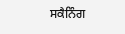ਸਕੈਨਿੰਗ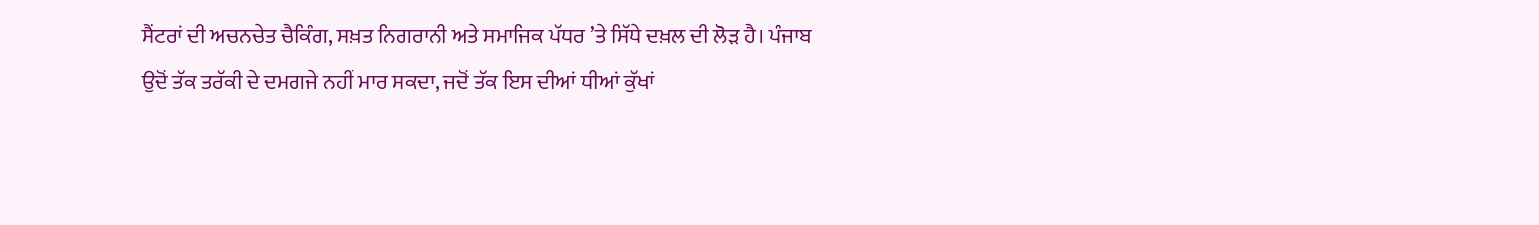ਸੈਂਟਰਾਂ ਦੀ ਅਚਨਚੇਤ ਚੈਕਿੰਗ, ਸਖ਼ਤ ਨਿਗਰਾਨੀ ਅਤੇ ਸਮਾਜਿਕ ਪੱਧਰ ’ਤੇ ਸਿੱਧੇ ਦਖ਼ਲ ਦੀ ਲੋੜ ਹੈ। ਪੰਜਾਬ ਉਦੋਂ ਤੱਕ ਤਰੱਕੀ ਦੇ ਦਮਗਜੇ ਨਹੀਂ ਮਾਰ ਸਕਦਾ, ਜਦੋਂ ਤੱਕ ਇਸ ਦੀਆਂ ਧੀਆਂ ਕੁੱਖਾਂ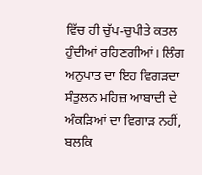ਵਿੱਚ ਹੀ ਚੁੱਪ-ਚੁਪੀਤੇ ਕਤਲ ਹੁੰਦੀਆਂ ਰਹਿਣਗੀਆਂ। ਲਿੰਗ ਅਨੁਪਾਤ ਦਾ ਇਹ ਵਿਗੜਦਾ ਸੰਤੁਲਨ ਮਹਿਜ਼ ਆਬਾਦੀ ਦੇ ਅੰਕੜਿਆਂ ਦਾ ਵਿਗਾੜ ਨਹੀਂ, ਬਲਕਿ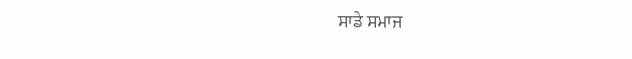ਸਾਡੇ ਸਮਾਜ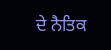ਦੇ ਨੈਤਿਕ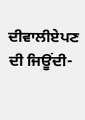ਦੀਵਾਲੀਏਪਣ ਦੀ ਜਿਊਂਦੀ-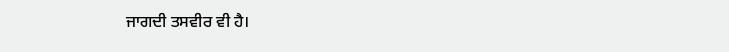ਜਾਗਦੀ ਤਸਵੀਰ ਵੀ ਹੈ।